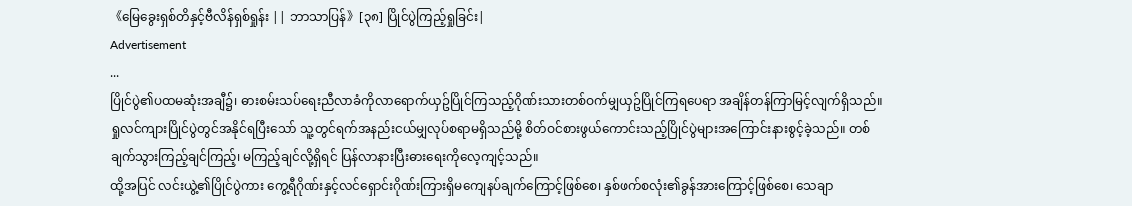《မြေခွေးရှစ်တိနှင့်ဗီလိန်ရှစ်ရှုန်း || ဘာသာပြန်》[၃၈] ပြိုင်ပွဲကြည့်ရှုခြင်း|
Advertisement
...
ပြိုင်ပွဲ၏ပထမဆုံးအချီ၌၊ ဓားစမ်းသပ်ရေးညီလာခံကိုလာရောက်ယှဥ်ပြိုင်ကြသည့်ဂိုဏ်းသားတစ်ဝက်မျှယှဥ်ပြိုင်ကြရပေရာ အချိန်တန်ကြာမြင့်လျက်ရှိသည်။ ရှုလင်ကျားပြိုင်ပွဲတွင်အနိုင်ရပြီးသော် သူ့တွင်ရက်အနည်းငယ်မျှလုပ်စရာမရှိသည်မို့ စိတ်ဝင်စားဖွယ်ကောင်းသည့်ပြိုင်ပွဲများအကြောင်းနားစွင့်ခဲ့သည်။ တစ်ချက်သွားကြည့်ချင်ကြည့်၊ မကြည့်ချင်လို့ရှိရင် ပြန်လာနားပြီးဓားရေးကိုလေ့ကျင့်သည်။
ထို့အပြင် လင်းယွဲ့၏ပြိုင်ပွဲကား ကွေ့ရီဂိုဏ်းနှင့်လင်ရှောင်းဂိုဏ်းကြားရှိမကျေနပ်ချက်ကြောင့်ဖြစ်စေ၊ နှစ်ဖက်စလုံး၏ခွန်အားကြောင့်ဖြစ်စေ၊ သေချာ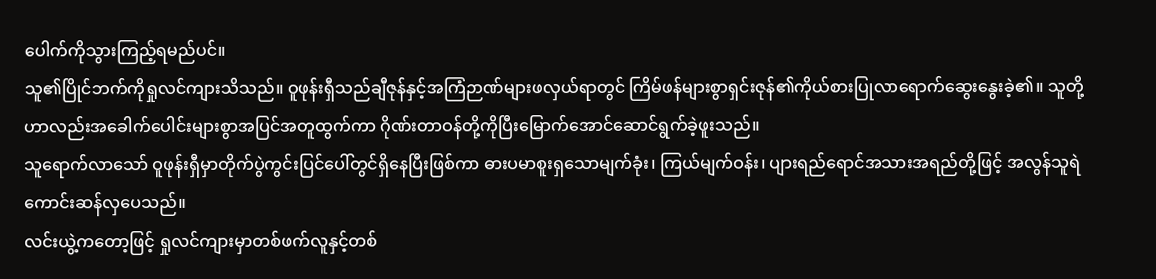ပေါက်ကိုသွားကြည့်ရမည်ပင်။
သူ၏ပြိုင်ဘက်ကိုရှုလင်ကျားသိသည်။ ဝူဖုန်းရှီသည်ချီဇုန်နှင့်အကြံဉာဏ်များဖလှယ်ရာတွင် ကြိမ်ဖန်များစွာရှင်းဇုန်၏ကိုယ်စားပြုလာရောက်ဆွေးနွေးခဲ့၏။ သူတို့ဟာလည်းအခေါက်ပေါင်းများစွာအပြင်အတူထွက်ကာ ဂိုဏ်းတာဝန်တို့ကိုပြီးမြောက်အောင်ဆောင်ရွက်ခဲ့ဖူးသည်။
သူရောက်လာသော် ဝူဖုန်းရှီမှာတိုက်ပွဲကွင်းပြင်ပေါ်တွင်ရှိနေပြီးဖြစ်ကာ ဓားပမာစူးရှသောမျက်ခုံး၊ ကြယ်မျက်ဝန်း၊ ပျားရည်ရောင်အသားအရည်တို့ဖြင့် အလွန်သူရဲကောင်းဆန်လှပေသည်။
လင်းယွဲ့ကတော့ဖြင့် ရှုလင်ကျားမှာတစ်ဖက်လူနှင့်တစ်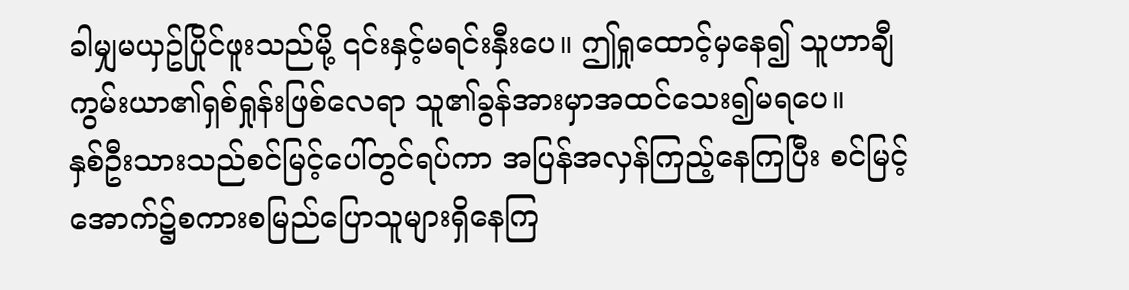ခါမျှမယှဥ်ပြိုင်ဖူးသည်မို့ ၎င်းနှင့်မရင်းနှီးပေ။ ဤရှုထောင့်မှနေ၍ သူဟာချီကွမ်းယာ၏ရှစ်ရှုန်းဖြစ်လေရာ သူ၏ခွန်အားမှာအထင်သေး၍မရပေ။
နှစ်ဦးသားသည်စင်မြင့်ပေါ်တွင်ရပ်ကာ အပြန်အလှန်ကြည့်နေကြပြီး စင်မြင့်အောက်၌စကားစမြည်ပြောသူများရှိနေကြ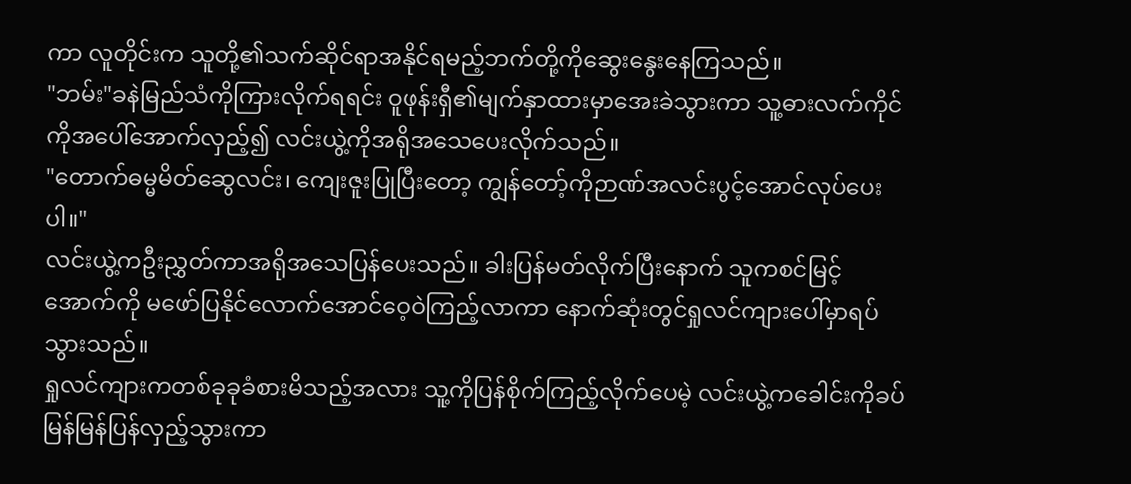ကာ လူတိုင်းက သူတို့၏သက်ဆိုင်ရာအနိုင်ရမည့်ဘက်တို့ကိုဆွေးနွေးနေကြသည်။
"ဘမ်း"ခနဲမြည်သံကိုကြားလိုက်ရရင်း ဝူဖုန်းရှီ၏မျက်နှာထားမှာအေးခဲသွားကာ သူ့ဓားလက်ကိုင်ကိုအပေါ်အောက်လှည့်၍ လင်းယွဲ့ကိုအရိုအသေပေးလိုက်သည်။
"တောက်ဓမ္မမိတ်ဆွေလင်း၊ ကျေးဇူးပြုပြီးတော့ ကျွန်တော့်ကိုဉာဏ်အလင်းပွင့်အောင်လုပ်ပေးပါ။"
လင်းယွဲ့ကဦးညွှတ်ကာအရိုအသေပြန်ပေးသည်။ ခါးပြန်မတ်လိုက်ပြီးနောက် သူကစင်မြင့်အောက်ကို မဖော်ပြနိုင်လောက်အောင်ဝေ့ဝဲကြည့်လာကာ နောက်ဆုံးတွင်ရှုလင်ကျားပေါ်မှာရပ်သွားသည်။
ရှုလင်ကျားကတစ်ခုခုခံစားမိသည့်အလား သူ့ကိုပြန်စိုက်ကြည့်လိုက်ပေမဲ့ လင်းယွဲ့ကခေါင်းကိုခပ်မြန်မြန်ပြန်လှည့်သွားကာ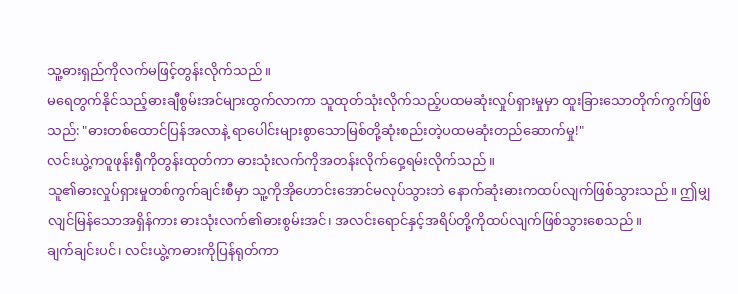သူ့ဓားရှည်ကိုလက်မဖြင့်တွန်းလိုက်သည်။
မရေတွက်နိုင်သည့်ဓားချီစွမ်းအင်များထွက်လာကာ သူထုတ်သုံးလိုက်သည့်ပထမဆုံးလှုပ်ရှားမှုမှာ ထူးခြားသောတိုက်ကွက်ဖြစ်သည်: "ဓားတစ်ထောင်ပြန်အလာနဲ့ ရာပေါင်းများစွာသောမြစ်တို့ဆုံးစည်းတဲ့ပထမဆုံးတည်ဆောက်မှု!"
လင်းယွဲ့ကဝူဖုန်းရှီကိုတွန်းထုတ်ကာ ဓားသုံးလက်ကိုအတန်းလိုက်ဝှေ့ရမ်းလိုက်သည်။
သူ၏ဓားလှုပ်ရှားမှုတစ်ကွက်ချင်းစီမှာ သူ့ကိုအိုဟောင်းအောင်မလုပ်သွားဘဲ နောက်ဆုံးဓားကထပ်လျက်ဖြစ်သွားသည်။ ဤမျှလျင်မြန်သောအရှိန်ကား ဓားသုံးလက်၏ဓားစွမ်းအင်၊ အလင်းရောင်နှင့်အရိပ်တို့ကိုထပ်လျက်ဖြစ်သွားစေသည်။
ချက်ချင်းပင်၊ လင်းယွဲ့ကဓားကိုပြန်ရုတ်ကာ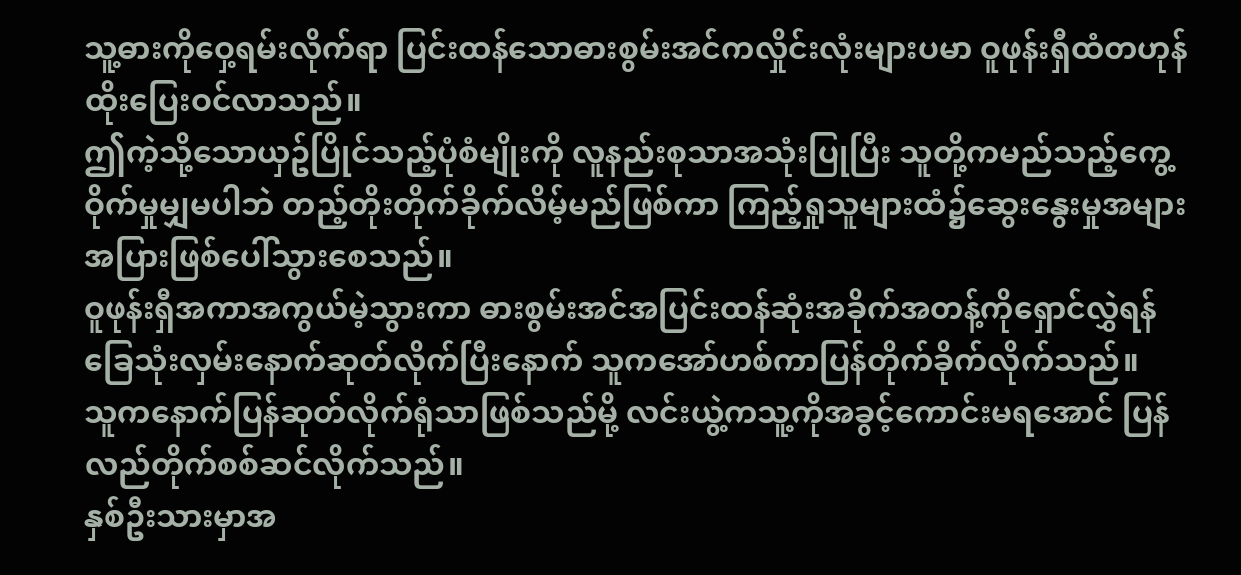သူ့ဓားကိုဝှေ့ရမ်းလိုက်ရာ ပြင်းထန်သောဓားစွမ်းအင်ကလှိုင်းလုံးများပမာ ဝူဖုန်းရှီထံတဟုန်ထိုးပြေးဝင်လာသည်။
ဤကဲ့သို့သောယှဥ်ပြိုင်သည့်ပုံစံမျိုးကို လူနည်းစုသာအသုံးပြုပြီး သူတို့ကမည်သည့်ကွေ့ဝိုက်မှုမျှမပါဘဲ တည့်တိုးတိုက်ခိုက်လိမ့်မည်ဖြစ်ကာ ကြည့်ရှုသူများထံ၌ဆွေးနွေးမှုအများအပြားဖြစ်ပေါ်သွားစေသည်။
ဝူဖုန်းရှီအကာအကွယ်မဲ့သွားကာ ဓားစွမ်းအင်အပြင်းထန်ဆုံးအခိုက်အတန့်ကိုရှောင်လွှဲရန် ခြေသုံးလှမ်းနောက်ဆုတ်လိုက်ပြီးနောက် သူကအော်ဟစ်ကာပြန်တိုက်ခိုက်လိုက်သည်။
သူကနောက်ပြန်ဆုတ်လိုက်ရုံသာဖြစ်သည်မို့ လင်းယွဲ့ကသူ့ကိုအခွင့်ကောင်းမရအောင် ပြန်လည်တိုက်စစ်ဆင်လိုက်သည်။
နှစ်ဦးသားမှာအ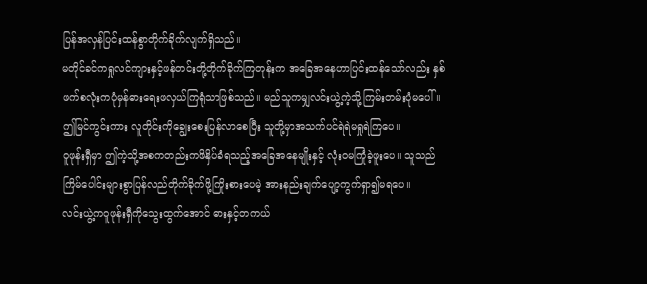ပြန်အလှန်ပြင်းထန်စွာတိုက်ခိုက်လျက်ရှိသည်။
မတိုင်ခင်ကရှုလင်ကျားနှင့်ဖန်တင်းတို့တိုက်ခိုက်ကြတုန်းက အခြေအနေဟာပြင်းထန်သော်လည်း နှစ်ဖက်စလုံးကပုံမှန်ဓားရေးဖလှယ်ကြရုံသာဖြစ်သည်။ မည်သူကမျှလင်းယွဲ့ကဲ့သို့ကြမ်းတမ်းပုံမပေါ်။
ဤမြင်ကွင်းကား လူတိုင်းကိုချွေးစေးပြန်လာစေပြီး သူတို့မှာအသက်ပင်ရဲရဲမရှုရဲကြပေ။
ဝူဖုန်းရှီမှာ ဤကဲ့သို့အစကတည်းကဖိနှိပ်ခံရသည့်အခြေအနေမျိုးနှင့် လုံးဝမကြုံခဲ့ဖူးပေ။ သူသည်ကြိမ်ပေါင်းများစွာပြန်လည်တိုက်ခိုက်ဖို့ကြိုးစားပေမဲ့ အားနည်းချက်ပျော့ကွက်ရှာ၍မရပေ။
လင်းယွဲ့ကဝူဖုန်းရှီကိုသွေးထွက်အောင် ဓားနှင့်တကယ်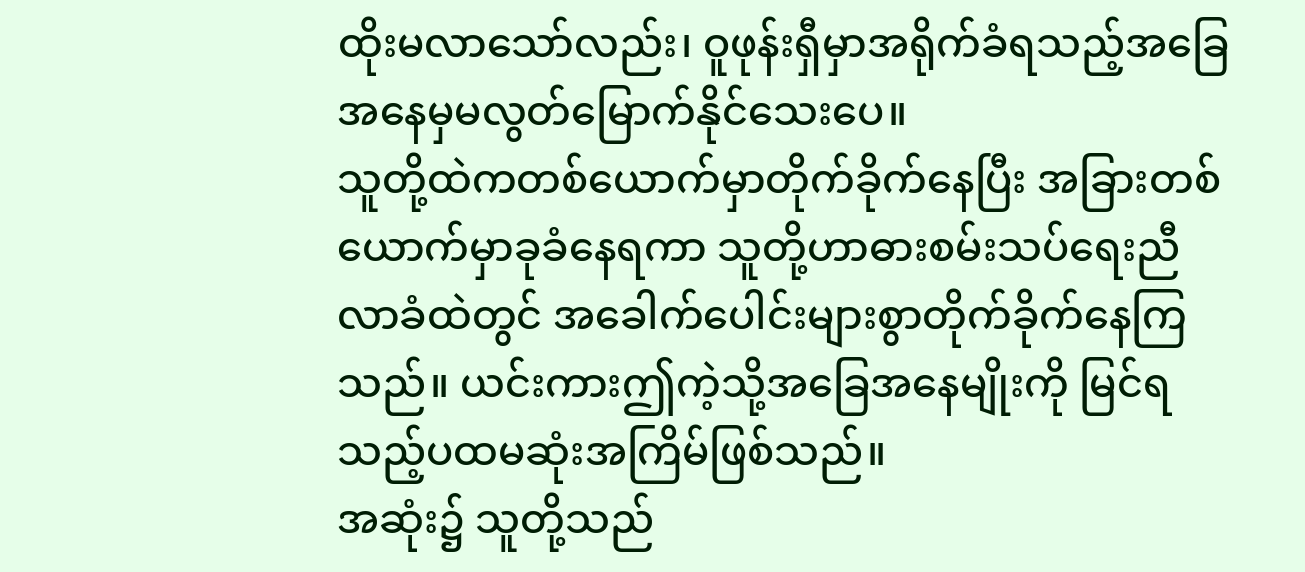ထိုးမလာသော်လည်း၊ ဝူဖုန်းရှီမှာအရိုက်ခံရသည့်အခြေအနေမှမလွတ်မြောက်နိုင်သေးပေ။
သူတို့ထဲကတစ်ယောက်မှာတိုက်ခိုက်နေပြီး အခြားတစ်ယောက်မှာခုခံနေရကာ သူတို့ဟာဓားစမ်းသပ်ရေးညီလာခံထဲတွင် အခေါက်ပေါင်းများစွာတိုက်ခိုက်နေကြသည်။ ယင်းကားဤကဲ့သို့အခြေအနေမျိုးကို မြင်ရသည့်ပထမဆုံးအကြိမ်ဖြစ်သည်။
အဆုံး၌ သူတို့သည်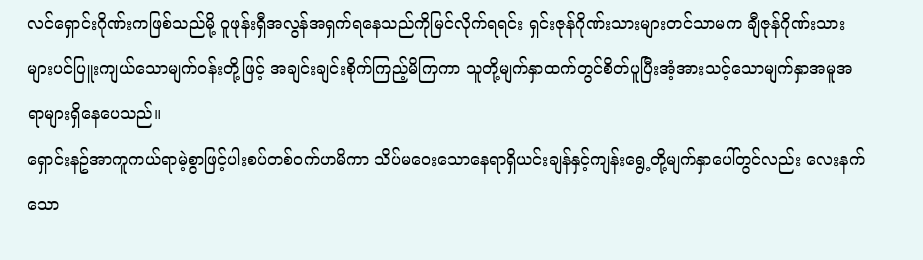လင်ရှောင်းဂိုဏ်းကဖြစ်သည်မို့ ဝူဖုန်းရှီအလွန်အရှက်ရနေသည်ကိုမြင်လိုက်ရရင်း ရှင်းဇုန်ဂိုဏ်းသားများတင်သာမက ချီဇုန်ဂိုဏ်းသားများပင်ပြူးကျယ်သောမျက်ဝန်းတို့ဖြင့် အချင်းချင်းစိုက်ကြည့်မိကြကာ သူတို့မျက်နှာထက်တွင်စိတ်ပူပြီးအံ့အားသင့်သောမျက်နှာအမူအရာများရှိနေပေသည်။
ရှောင်းနဥ်အာကူကယ်ရာမဲ့စွာဖြင့်ပါးစပ်တစ်ဝက်ဟမိကာ သိပ်မဝေးသောနေရာရှိယင်းချန်နှင့်ကျန်းရွေ့တို့မျက်နှာပေါ်တွင်လည်း လေးနက်သော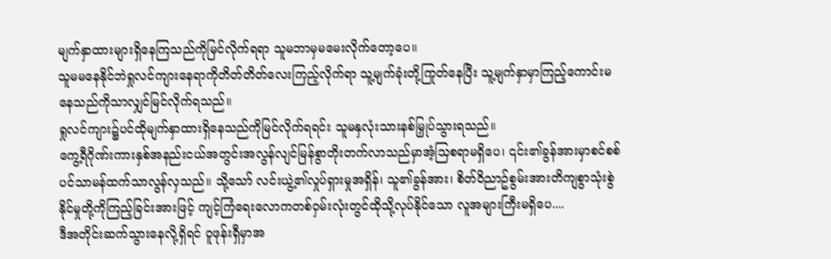မျက်နှာထားများရှိနေကြသည်ကိုမြင်လိုက်ရရာ သူမဘာမှမမေးလိုက်တော့ပေ။
သူမမနေနိုင်ဘဲရှုလင်ကျားနေရာကိုတိတ်တိတ်လေးကြည့်လိုက်ရာ သူ့မျက်ခုံးတို့ကြုတ်နေပြီး သူ့မျက်နှာမှာကြည့်ကောင်းမနေသည်ကိုသာလျှင်မြင်လိုက်ရသည်။
ရှုလင်ကျား၌ပင်ထိုမျက်နှာထားရှိနေသည်ကိုမြင်လိုက်ရရင်း သူမနှလုံးသားနစ်မြှုပ်သွားရသည်။
ကွေ့ရီဂိုဏ်းကားနှစ်အနည်းငယ်အတွင်းအလွန်လျင်မြန်စွာတိုးတက်လာသည်မှာအံ့သြစရာမရှိပေ၊ ၎င်း၏ခွန်အားမှာစင်စစ်ပင်သာမန်ထက်သာလွန်လှသည်။ သို့သော် လင်းယွဲ့၏လှုပ်ရှားမှုအရှိန်၊ သူ၏ခွန်အား၊ စိတ်ဝိညာဥ်စွမ်းအားတိကျစွာသုံးစွဲနိုင်မှုတို့ကိုကြည့်ခြင်းအားဖြင့် ကျင့်ကြံရေးလောကတစ်ဝှမ်းလုံးတွင်ထိုသို့လုပ်နိုင်သော လူအများကြီးမရှိပေ....
ဒီအတိုင်းဆက်သွားနေလို့ရှိရင် ဝူဖုန်းရှီမှာအ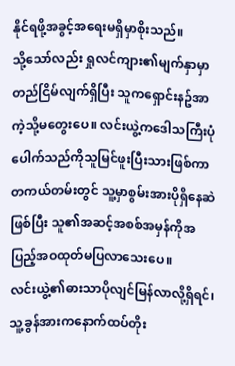နိုင်ရဖို့အခွင့်အရေးမရှိမှာစိုးသည်။
သို့သော်လည်း ရှုလင်ကျား၏မျက်နှာမှာတည်ငြိမ်လျက်ရှိပြီး သူကရှောင်းနဥ်အာကဲ့သို့မတွေးပေ။ လင်းယွဲ့ကဒေါသကြီးပုံပေါက်သည်ကိုသူမြင်ဖူးပြီးသားဖြစ်ကာ တကယ်တမ်းတွင် သူ့မှာစွမ်းအားပိုရှိနေဆဲဖြစ်ပြီး သူ၏အဆင့်အစစ်အမှန်ကိုအပြည့်အဝထုတ်မပြလာသေးပေ။
လင်းယွဲ့၏ဓားသာပိုလျင်မြန်လာလို့ရှိရင်၊ သူ့ခွန်အားကနောက်ထပ်တိုး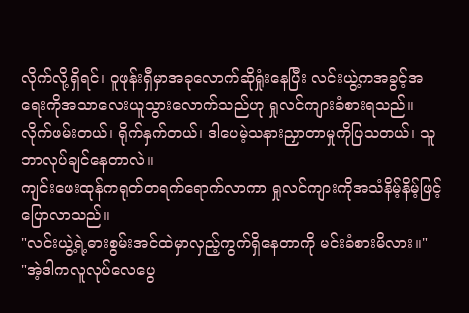လိုက်လို့ရှိရင်၊ ဝူဖုန်းရှီမှာအခုလောက်ဆိုရှုံးနေပြီး လင်းယွဲ့ကအခွင့်အရေးကိုအသာလေးယူသွားလောက်သည်ဟု ရှုလင်ကျားခံစားရသည်။
လိုက်ဖမ်းတယ်၊ ရိုက်နှက်တယ်၊ ဒါပေမဲ့သနားညှာတာမှုကိုပြသတယ်၊ သူဘာလုပ်ချင်နေတာလဲ။
ကျင်းဖေးထုန်ကရုတ်တရက်ရောက်လာကာ ရှုလင်ကျားကိုအသံနိမ့်နိမ့်ဖြင့်ပြောလာသည်။
"လင်းယွဲ့ရဲ့ဓားစွမ်းအင်ထဲမှာလှည့်ကွက်ရှိနေတာကို မင်းခံစားမိလား။"
"အဲ့ဒါကလူလုပ်လေပွေ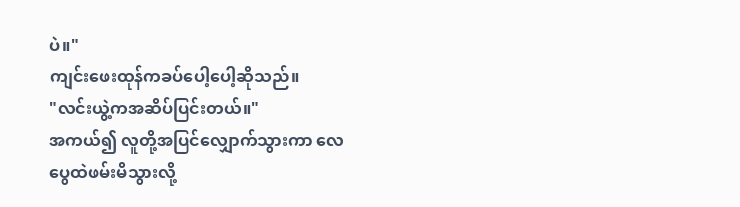ပဲ။"
ကျင်းဖေးထုန်ကခပ်ပေါ့ပေါ့ဆိုသည်။
"လင်းယွဲ့ကအဆိပ်ပြင်းတယ်။"
အကယ်၍ လူတို့အပြင်လျှောက်သွားကာ လေပွေထဲဖမ်းမိသွားလို့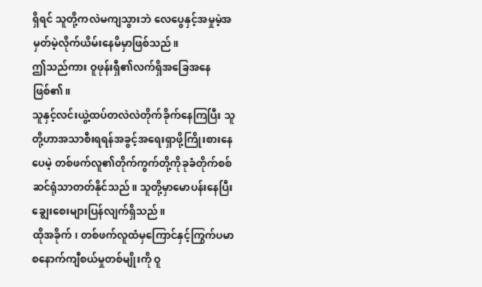ရှိရင် သူတို့ကလဲမကျသွားဘဲ လေပွေနှင့်အမှုမဲ့အမှတ်မဲ့လိုက်ယိမ်းနေမိမှာဖြစ်သည်။
ဤသည်ကား ဝူဖုန်းရှီ၏လက်ရှိအခြေအနေဖြစ်၏။
သူနှင့်လင်းယွဲ့ထပ်တလဲလဲတိုက်ခိုက်နေကြပြီး သူတို့ဟာအသာစီးရရန်အခွင့်အရေးရှာဖို့ကြိုးစားနေပေမဲ့ တစ်ဖက်လူ၏တိုက်ကွက်တို့ကိုခုခံတိုက်စစ်ဆင်ရုံသာတတ်နိုင်သည်။ သူတို့မှာမောပန်းနေပြီး ချွေးစေးများပြန်လျက်ရှိသည်။
ထိုအခိုက်၊ တစ်ဖက်လူထံမှကြောင်နှင့်ကြွက်ပမာ စနောက်ကျီစယ်မှုတစ်မျိုးကို ဝူ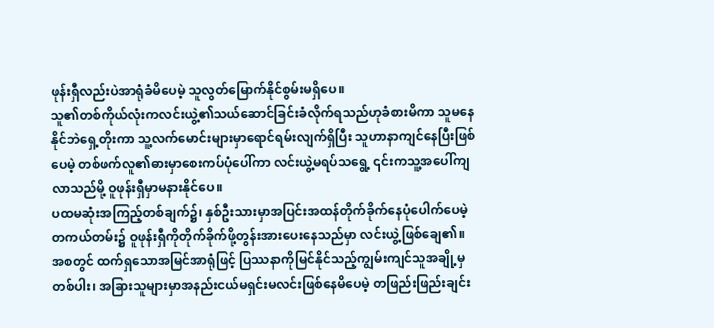ဖုန်းရှီလည်းပဲအာရုံခံမိပေမဲ့ သူလွတ်မြောက်နိုင်စွမ်းမရှိပေ။
သူ၏တစ်ကိုယ်လုံးကလင်းယွဲ့၏သယ်ဆောင်ခြင်းခံလိုက်ရသည်ဟုခံစားမိကာ သူမနေနိုင်ဘဲရှေ့တိုးကာ သူ့လက်မောင်းများမှာရောင်ရမ်းလျက်ရှိပြီး သူဟာနာကျင်နေပြီးဖြစ်ပေမဲ့ တစ်ဖက်လူ၏ဓားမှာစေးကပ်ပုံပေါ်ကာ လင်းယွဲ့မရပ်သရွေ့ ၎င်းကသူ့အပေါ်ကျလာသည်မို့ ဝူဖုန်းရှီမှာမနားနိုင်ပေ။
ပထမဆုံးအကြည့်တစ်ချက်၌၊ နှစ်ဦးသားမှာအပြင်းအထန်တိုက်ခိုက်နေပုံပေါက်ပေမဲ့ တကယ်တမ်း၌ ဝူဖုန်းရှီကိုတိုက်ခိုက်ဖို့တွန်းအားပေးနေသည်မှာ လင်းယွဲ့ဖြစ်ချေ၏။
အစတွင် ထက်ရှသောအမြင်အာရုံဖြင့် ပြဿနာကိုမြင်နိုင်သည့်ကျွမ်းကျင်သူအချို့မှတစ်ပါး၊ အခြားသူများမှာအနည်းငယ်မရှင်းမလင်းဖြစ်နေမိပေမဲ့ တဖြည်းဖြည်းချင်း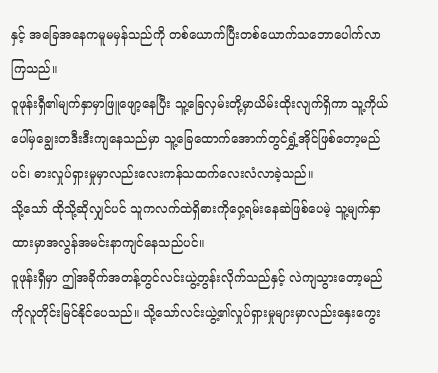နှင့် အခြေအနေကမူမမှန်သည်ကို တစ်ယောက်ပြီးတစ်ယောက်သဘောပေါက်လာကြသည်။
ဝူဖုန်းရှီ၏မျက်နှာမှာဖြူဖျော့နေပြီး သူ့ခြေလှမ်းတို့မှာယိမ်းထိုးလျက်ရှိကာ သူ့ကိုယ်ပေါ်မှချွေးတဒီးဒီးကျနေသည်မှာ သူ့ခြေထောက်အောက်တွင်ရွှံ့အိုင်ဖြစ်တော့မည်ပင်၊ ဓားလှုပ်ရှားမှုမှာလည်းလေးကန်သထက်လေးလံလာခဲ့သည်။
သို့သော် ထိုသို့ဆိုလျှင်ပင် သူကလက်ထဲရှိဓားကိုဝှေ့ရမ်းနေဆဲဖြစ်ပေမဲ့ သူ့မျက်နှာထားမှာအလွန်အမင်းနာကျင်နေသည်ပင်။
ဝူဖုန်းရှီမှာ ဤအခိုက်အတန့်တွင်လင်းယွဲ့တွန်းလိုက်သည်နှင့် လဲကျသွားတော့မည်ကိုလူတိုင်းမြင်နိုင်ပေသည်။ သို့သော်လင်းယွဲ့၏လှုပ်ရှားမှုများမှာလည်းနှေးကွေး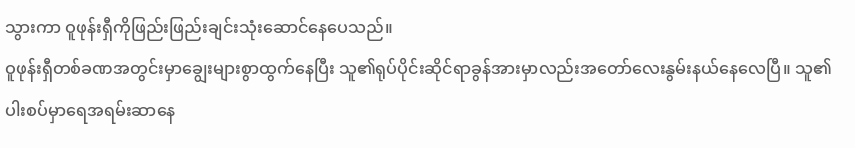သွားကာ ဝူဖုန်းရှီကိုဖြည်းဖြည်းချင်းသုံးဆောင်နေပေသည်။
ဝူဖုန်းရှီတစ်ခဏအတွင်းမှာချွေးများစွာထွက်နေပြီး သူ၏ရုပ်ပိုင်းဆိုင်ရာခွန်အားမှာလည်းအတော်လေးနွမ်းနယ်နေလေပြီ။ သူ၏ပါးစပ်မှာရေအရမ်းဆာနေ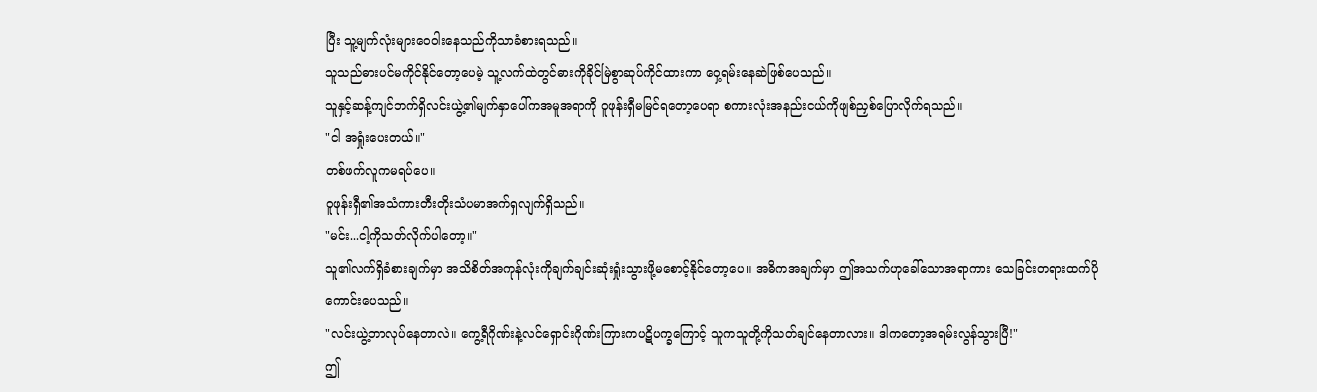ပြီး သူ့မျက်လုံးများဝေဝါးနေသည်ကိုသာခံစားရသည်။
သူသည်ဓားပင်မကိုင်နိုင်တော့ပေမဲ့ သူ့လက်ထဲတွင်ဓားကိုခိုင်မြဲစွာဆုပ်ကိုင်ထားကာ ဝှေ့ရမ်းနေဆဲဖြစ်ပေသည်။
သူနှင့်ဆန့်ကျင်ဘက်ရှိလင်းယွဲ့၏မျက်နှာပေါ်ကအမူအရာကို ဝူဖုန်းရှီမမြင်ရတော့ပေရာ စကားလုံးအနည်းငယ်ကိုဖျစ်ညှစ်ပြောလိုက်ရသည်။
"ငါ အရှုံးပေးတယ်။"
တစ်ဖက်လူကမရပ်ပေ။
ဝူဖုန်းရှီ၏အသံကားတီးတိုးသံပမာအက်ရှလျက်ရှိသည်။
"မင်း...ငါ့ကိုသတ်လိုက်ပါတော့။"
သူ၏လက်ရှိခံစားချက်မှာ အသိစိတ်အကုန်လုံးကိုချက်ချင်းဆုံးရှုံးသွားဖို့မစောင့်နိုင်တော့ပေ။ အဓိကအချက်မှာ ဤအသက်ဟုခေါ်သောအရာကား သေခြင်းတရားထက်ပိုကောင်းပေသည်။
"လင်းယွဲ့ဘာလုပ်နေတာလဲ။ ကွေ့ရီဂိုဏ်းနဲ့လင်ရှောင်းဂိုဏ်းကြားကပဋိပက္ခကြောင့် သူကသူတို့ကိုသတ်ချင်နေတာလား။ ဒါကတော့အရမ်းလွန်သွားပြီ!"
ဤ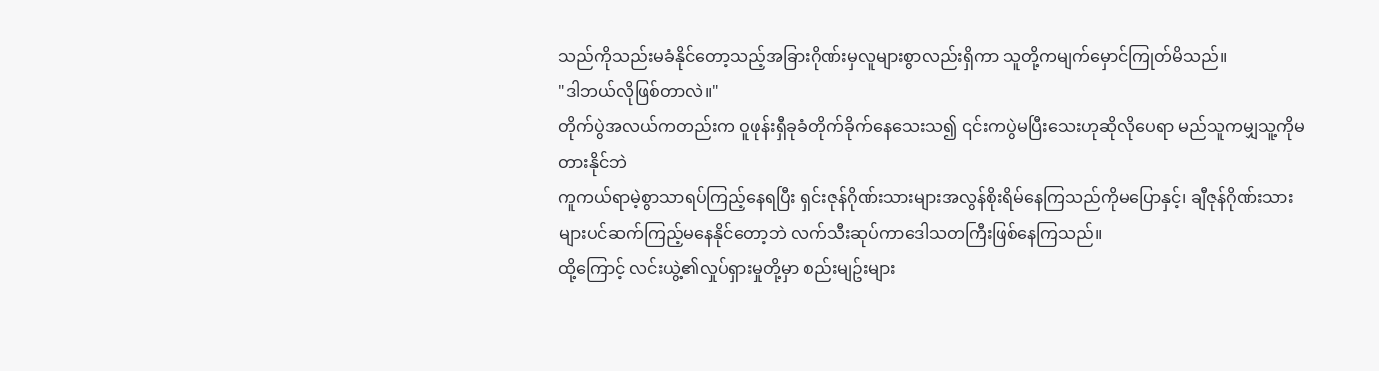သည်ကိုသည်းမခံနိုင်တော့သည့်အခြားဂိုဏ်းမှလူများစွာလည်းရှိကာ သူတို့ကမျက်မှောင်ကြုတ်မိသည်။
"ဒါဘယ်လိုဖြစ်တာလဲ။"
တိုက်ပွဲအလယ်ကတည်းက ဝူဖုန်းရှီခုခံတိုက်ခိုက်နေသေးသ၍ ၎င်းကပွဲမပြီးသေးဟုဆိုလိုပေရာ မည်သူကမျှသူ့ကိုမတားနိုင်ဘဲ
ကူကယ်ရာမဲ့စွာသာရပ်ကြည့်နေရပြီး ရှင်းဇုန်ဂိုဏ်းသားများအလွန်စိုးရိမ်နေကြသည်ကိုမပြောနှင့်၊ ချီဇုန်ဂိုဏ်းသားများပင်ဆက်ကြည့်မနေနိုင်တော့ဘဲ လက်သီးဆုပ်ကာဒေါသတကြီးဖြစ်နေကြသည်။
ထို့ကြောင့် လင်းယွဲ့၏လှုပ်ရှားမှုတို့မှာ စည်းမျဥ်းများ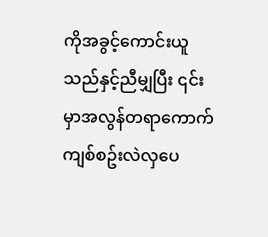ကိုအခွင့်ကောင်းယူသည်နှင့်ညီမျှပြီး ၎င်းမှာအလွန်တရာကောက်ကျစ်စဥ်းလဲလှပေ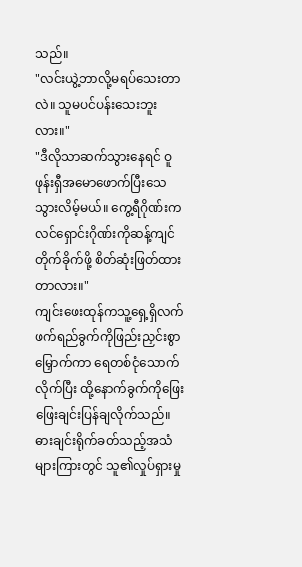သည်။
"လင်းယွဲ့ဘာလို့မရပ်သေးတာလဲ။ သူမပင်ပန်းသေးဘူးလား။"
"ဒီလိုသာဆက်သွားနေရင် ဝူဖုန်းရှီအမောဖောက်ပြီးသေသွားလိမ့်မယ်။ ကွေ့ရီဂိုဏ်းက လင်ရှောင်းဂိုဏ်းကိုဆန့်ကျင်တိုက်ခိုက်ဖို့ စိတ်ဆုံးဖြတ်ထားတာလား။"
ကျင်းဖေးထုန်ကသူ့ရှေ့ရှိလက်ဖက်ရည်ခွက်ကိုဖြည်းညှင်းစွာမြှောက်ကာ ရေတစ်ငုံသောက်လိုက်ပြီး ထို့နောက်ခွက်ကိုဖြေးဖြေးချင်းပြန်ချလိုက်သည်။
ဓားချင်းရိုက်ခတ်သည့်အသံများကြားတွင် သူ၏လှုပ်ရှားမှု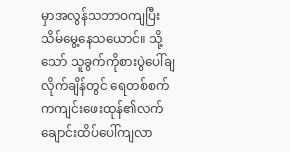မှာအလွန်သဘာဝကျပြီးသိမ်မွေ့နေသယောင်။ သို့သော် သူခွက်ကိုစားပွဲပေါ်ချလိုက်ချိန်တွင် ရေတစ်စက်ကကျင်းဖေးထုန်၏လက်ချောင်းထိပ်ပေါ်ကျလာ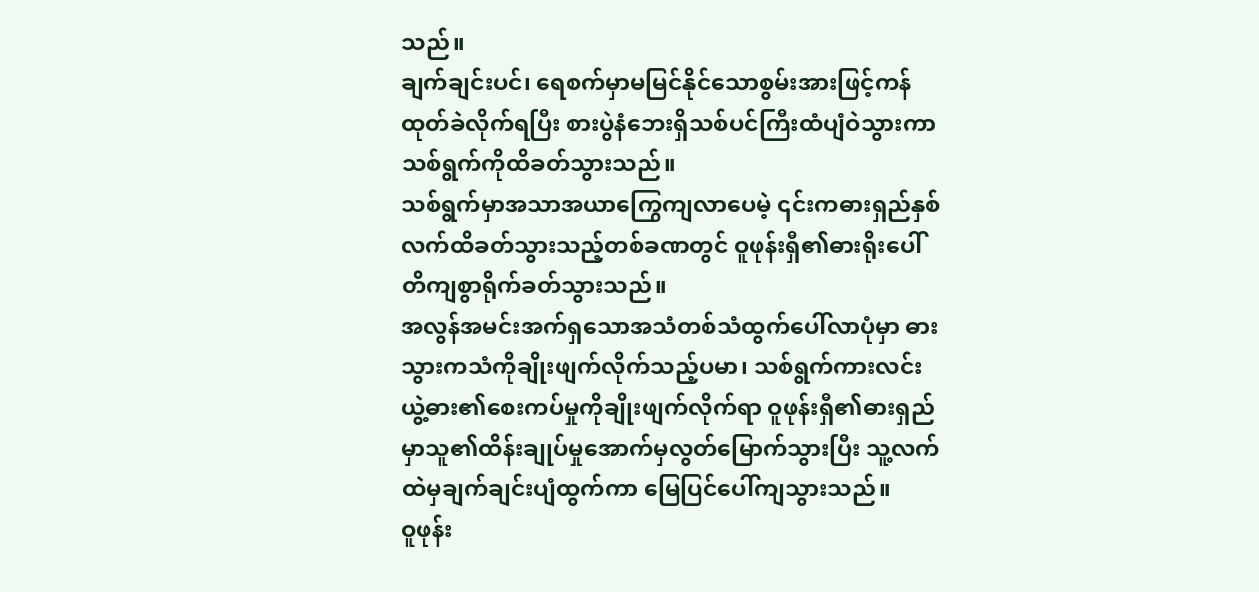သည်။
ချက်ချင်းပင်၊ ရေစက်မှာမမြင်နိုင်သောစွမ်းအားဖြင့်ကန်ထုတ်ခဲလိုက်ရပြီး စားပွဲနံဘေးရှိသစ်ပင်ကြီးထံပျံဝဲသွားကာ သစ်ရွက်ကိုထိခတ်သွားသည်။
သစ်ရွက်မှာအသာအယာကြွေကျလာပေမဲ့ ၎င်းကဓားရှည်နှစ်လက်ထိခတ်သွားသည့်တစ်ခဏတွင် ဝူဖုန်းရှီ၏ဓားရိုးပေါ်တိကျစွာရိုက်ခတ်သွားသည်။
အလွန်အမင်းအက်ရှသောအသံတစ်သံထွက်ပေါ်လာပုံမှာ ဓားသွားကသံကိုချိုးဖျက်လိုက်သည့်ပမာ၊ သစ်ရွက်ကားလင်းယွဲ့ဓား၏စေးကပ်မှုကိုချိုးဖျက်လိုက်ရာ ဝူဖုန်းရှီ၏ဓားရှည်မှာသူ၏ထိန်းချုပ်မှုအောက်မှလွတ်မြောက်သွားပြီး သူ့လက်ထဲမှချက်ချင်းပျံထွက်ကာ မြေပြင်ပေါ်ကျသွားသည်။
ဝူဖုန်း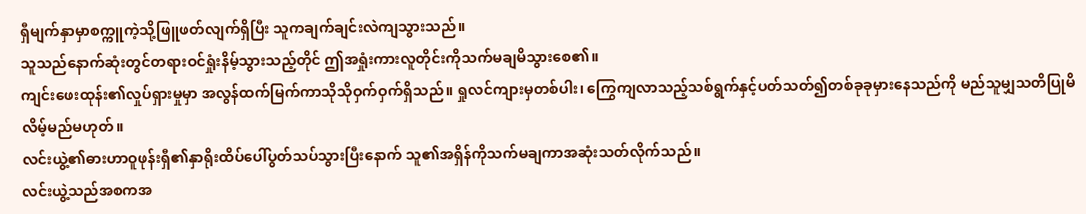ရှီမျက်နှာမှာစက္ကူကဲ့သို့ဖြူဖတ်လျက်ရှိပြီး သူကချက်ချင်းလဲကျသွားသည်။
သူသည်နောက်ဆုံးတွင်တရားဝင်ရှုံးနိမ့်သွားသည့်တိုင် ဤအရှုံးကားလူတိုင်းကိုသက်မချမိသွားစေ၏။
ကျင်းဖေးထုန်း၏လှုပ်ရှားမှုမှာ အလွန်ထက်မြက်ကာသိုသိုဝှက်ဝှက်ရှိသည်။ ရှုလင်ကျားမှတစ်ပါး၊ ကြွေကျလာသည့်သစ်ရွက်နှင့်ပတ်သတ်၍တစ်ခုခုမှားနေသည်ကို မည်သူမျှသတိပြုမိလိမ့်မည်မဟုတ်။
လင်းယွဲ့၏ဓားဟာဝူဖုန်းရှီ၏နှာရိုးထိပ်ပေါ်ပွတ်သပ်သွားပြီးနောက် သူ၏အရှိန်ကိုသက်မချကာအဆုံးသတ်လိုက်သည်။
လင်းယွဲ့သည်အစကအ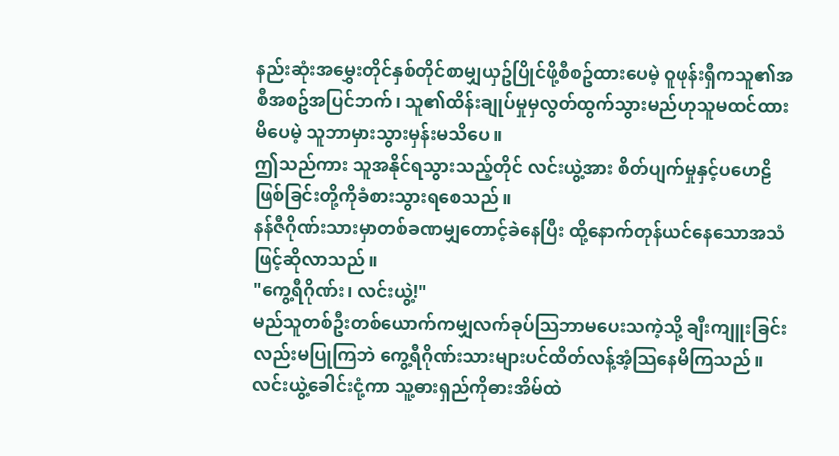နည်းဆုံးအမွှေးတိုင်နှစ်တိုင်စာမျှယှဥ်ပြိုင်ဖို့စီစဥ်ထားပေမဲ့ ဝူဖုန်းရှီကသူ၏အစီအစဥ်အပြင်ဘက်၊ သူ၏ထိန်းချုပ်မှုမှလွတ်ထွက်သွားမည်ဟုသူမထင်ထားမိပေမဲ့ သူဘာမှားသွားမှန်းမသိပေ။
ဤသည်ကား သူအနိုင်ရသွားသည့်တိုင် လင်းယွဲ့အား စိတ်ပျက်မှုနှင့်ပဟေဠိဖြစ်ခြင်းတို့ကိုခံစားသွားရစေသည်။
နန်ဇီဂိုဏ်းသားမှာတစ်ခဏမျှတောင့်ခဲနေပြီး ထို့နောက်တုန်ယင်နေသောအသံဖြင့်ဆိုလာသည်။
"ကွေ့ရီဂိုဏ်း၊ လင်းယွဲ့!"
မည်သူတစ်ဦးတစ်ယောက်ကမျှလက်ခုပ်သြဘာမပေးသကဲ့သို့ ချီးကျူးခြင်းလည်းမပြုကြဘဲ ကွေ့ရီဂိုဏ်းသားများပင်ထိတ်လန့်အံ့သြနေမိကြသည်။ လင်းယွဲ့ခေါင်းငုံ့ကာ သူ့ဓားရှည်ကိုဓားအိမ်ထဲ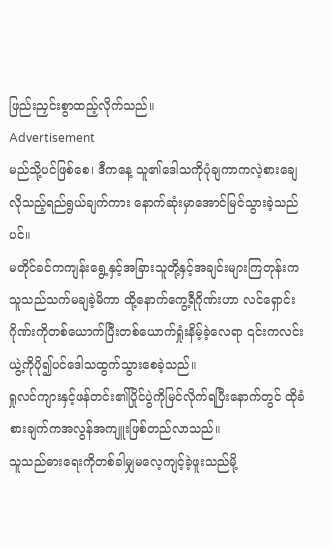ဖြည်းညှင်းစွာထည့်လိုက်သည်။
Advertisement
မည်သို့ပင်ဖြစ်စေ၊ ဒီကနေ့ သူ၏ဒေါသကိုပုံချကာကလဲ့စားချေလိုသည့်ရည်ရွယ်ချက်ကား နောက်ဆုံးမှာအောင်မြင်သွားခဲ့သည်ပင်။
မတိုင်ခင်ကကျန်းရွေ့နှင့်အခြားသူတို့နှင့်အချင်းများကြတုန်းက သူသည်သက်မချခဲ့မိကာ ထို့နောက်ကွေ့ရီဂိုဏ်းဟာ လင်ရှောင်းဂိုဏ်းကိုတစ်ယောက်ပြီးတစ်ယောက်ရှုံးနိမ့်ခဲ့လေရာ ၎င်းကလင်းယွဲ့ကိုပို၍ပင်ဒေါသထွက်သွားစေခဲ့သည်။
ရှုလင်ကျားနှင့်ဖန်တင်း၏ပြိုင်ပွဲကိုမြင်လိုက်ရပြီးနောက်တွင် ထိုခံစားချက်ကအလွန်အကျူးဖြစ်တည်လာသည်။
သူသည်ဓားရေးကိုတစ်ခါမျှမလေ့ကျင့်ခဲ့ဖူးသည်မို့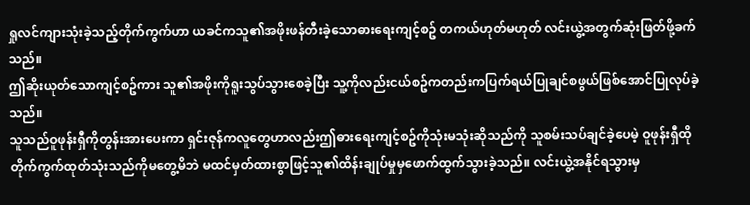ရှုလင်ကျားသုံးခဲ့သည့်တိုက်ကွက်ဟာ ယခင်ကသူ၏အဖိုးဖန်တီးခဲ့သောဓားရေးကျင့်စဥ် တကယ်ဟုတ်မဟုတ် လင်းယွဲ့အတွက်ဆုံးဖြတ်ဖို့ခက်သည်။
ဤဆိုးယုတ်သောကျင့်စဥ်ကား သူ၏အဖိုးကိုရူးသွပ်သွားစေခဲ့ပြီး သူ့ကိုလည်းငယ်စဥ်ကတည်းကပြက်ရယ်ပြုချင်စဖွယ်ဖြစ်အောင်ပြုလုပ်ခဲ့သည်။
သူသည်ဝူဖုန်းရှီကိုတွန်းအားပေးကာ ရှင်းဇုန်ကလူတွေဟာလည်းဤဓားရေးကျင့်စဥ်ကိုသုံးမသုံးဆိုသည်ကို သူစမ်းသပ်ချင်ခဲ့ပေမဲ့ ဝူဖုန်းရှီထိုတိုက်ကွက်ထုတ်သုံးသည်ကိုမတွေ့မိဘဲ မထင်မှတ်ထားစွာဖြင့်သူ၏ထိန်းချုပ်မှုမှဖောက်ထွက်သွားခဲ့သည်။ လင်းယွဲ့အနိုင်ရသွားမှ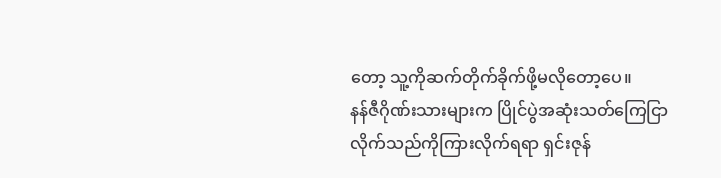တော့ သူ့ကိုဆက်တိုက်ခိုက်ဖို့မလိုတော့ပေ။
နန်ဇီဂိုဏ်းသားများက ပြိုင်ပွဲအဆုံးသတ်ကြေငြာလိုက်သည်ကိုကြားလိုက်ရရာ ရှင်းဇုန်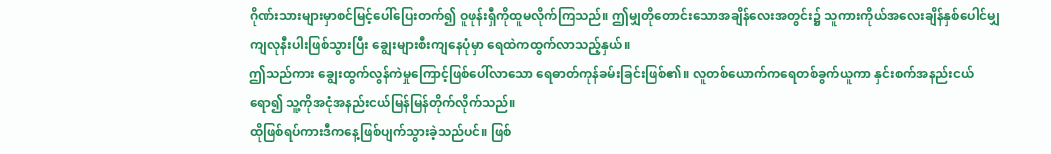ဂိုဏ်းသားများမှာစင်မြင့်ပေါ်ပြေးတက်၍ ဝူဖုန်းရှီကိုထူမလိုက်ကြသည်။ ဤမျှတိုတောင်းသောအချိန်လေးအတွင်း၌ သူကားကိုယ်အလေးချိန်နှစ်ပေါင်မျှကျလုနီးပါးဖြစ်သွားပြီး ချွေးများစီးကျနေပုံမှာ ရေထဲကထွက်လာသည့်နှယ်။
ဤသည်ကား ချွေးထွက်လွန်ကဲမှုကြောင့်ဖြစ်ပေါ်လာသော ရေဓာတ်ကုန်ခမ်းခြင်းဖြစ်၏။ လူတစ်ယောက်ကရေတစ်ခွက်ယူကာ နှင်းစက်အနည်းငယ်ရော၍ သူ့ကိုအငုံအနည်းငယ်မြန်မြန်တိုက်လိုက်သည်။
ထိုဖြစ်ရပ်ကားဒီကနေ့ဖြစ်ပျက်သွားခဲ့သည်ပင်။ ဖြစ်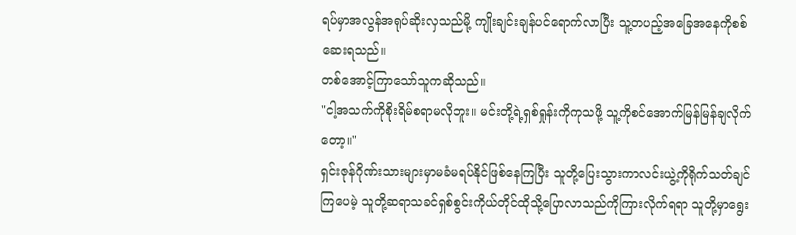ရပ်မှာအလွန်အရုပ်ဆိုးလှသည်မို့ ကျိုးချင်းချန်ပင်ရောက်လာပြီး သူ့တပည့်အခြေအနေကိုစစ်ဆေးရသည်။
တစ်အောင့်ကြာသော်သူကဆိုသည်။
"ငါ့အသက်ကိုစိုးရိမ်စရာမလိုဘူး။ မင်းတို့ရဲ့ရှစ်ရှုန်းကိုကုသဖို့ သူ့ကိုစင်အောက်မြန်မြန်ချလိုက်တော့။"
ရှင်းဇုန်ဂိုဏ်းသားများမှာမခံမရပ်နိုင်ဖြစ်နေကြပြီး သူတို့ပြေးသွားကာလင်းယွဲ့ကိုရိုက်သတ်ချင်ကြပေမဲ့ သူတို့ဆရာသခင်ရှစ်စွင်းကိုယ်တိုင်ထိုသို့ပြောလာသည်ကိုကြားလိုက်ရရာ သူတို့မှာရွေး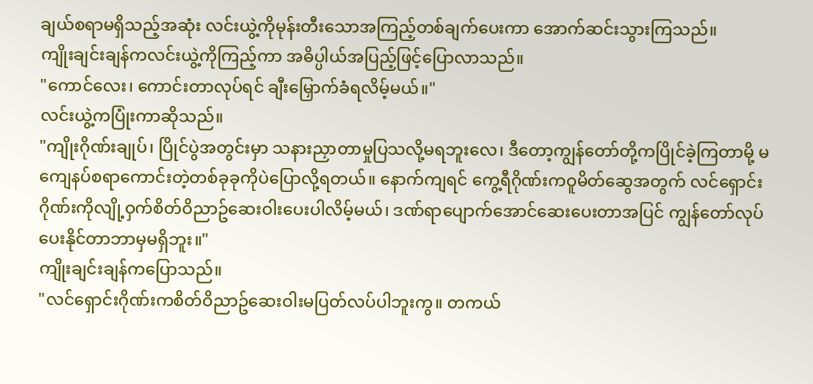ချယ်စရာမရှိသည့်အဆုံး လင်းယွဲ့ကိုမုန်းတီးသောအကြည့်တစ်ချက်ပေးကာ အောက်ဆင်းသွားကြသည်။
ကျိုးချင်းချန်ကလင်းယွဲ့ကိုကြည့်ကာ အဓိပ္ပါယ်အပြည့်ဖြင့်ပြောလာသည်။
"ကောင်လေး၊ ကောင်းတာလုပ်ရင် ချီးမြှောက်ခံရလိမ့်မယ်။"
လင်းယွဲ့ကပြုံးကာဆိုသည်။
"ကျိုးဂိုဏ်းချုပ်၊ ပြိုင်ပွဲအတွင်းမှာ သနားညှာတာမှုပြသလို့မရဘူးလေ၊ ဒီတော့ကျွန်တော်တို့ကပြိုင်ခဲ့ကြတာမို့ မကျေနပ်စရာကောင်းတဲ့တစ်ခုခုကိုပဲပြောလို့ရတယ်။ နောက်ကျရင် ကွေ့ရီဂိုဏ်းကဝူမိတ်ဆွေအတွက် လင်ရှောင်းဂိုဏ်းကိုလျို့ဝှက်စိတ်ဝိညာဥ်ဆေးဝါးပေးပါလိမ့်မယ်၊ ဒဏ်ရာပျောက်အောင်ဆေးပေးတာအပြင် ကျွန်တော်လုပ်ပေးနိုင်တာဘာမှမရှိဘူး။"
ကျိုးချင်းချန်ကပြောသည်။
"လင်ရှောင်းဂိုဏ်းကစိတ်ဝိညာဥ်ဆေးဝါးမပြတ်လပ်ပါဘူးကွ။ တကယ်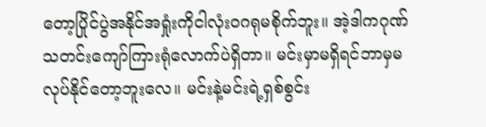တော့ပြိုင်ပွဲအနိုင်အရှုံးကိုငါလုံးဝဂရုမစိုက်ဘူး။ အဲ့ဒါကဂုဏ်သတင်းကျော်ကြားရုံလောက်ပဲရှိတာ။ မင်းမှာမရှိရင်ဘာမှမလုပ်နိုင်တော့ဘူးလေ။ မင်းနဲ့မင်းရဲ့ရှစ်စွင်း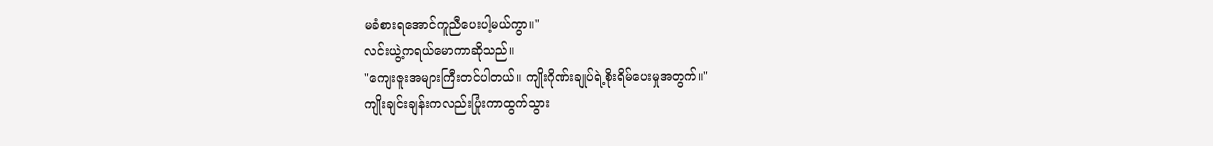မခံစားရအောင်ကူညီပေးပါ့မယ်ကွာ။"
လင်းယွဲ့ကရယ်မောကာဆိုသည်။
"ကျေးဇူးအများကြီးတင်ပါတယ်။ ကျိုးဂိုဏ်းချုပ်ရဲ့စိုးရိမ်ပေးမှုအတွက်။"
ကျိုးချင်းချန်းကလည်းပြုံးကာထွက်သွား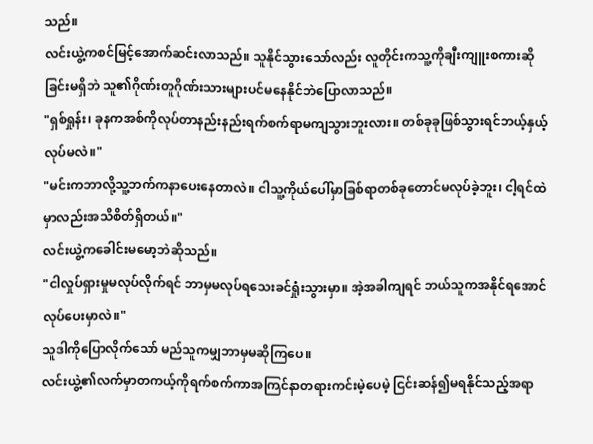သည်။
လင်းယွဲ့ကစင်မြင့်အောက်ဆင်းလာသည်။ သူနိုင်သွားသော်လည်း လူတိုင်းကသူ့ကိုချီးကျူးစကားဆိုခြင်းမရှိဘဲ သူ၏ဂိုဏ်းတူဂိုဏ်းသားများပင်မနေနိုင်ဘဲပြောလာသည်။
"ရှစ်ရှုန်း၊ ခုနကအစ်ကိုလုပ်တာနည်းနည်းရက်စက်ရာမကျသွားဘူးလား။ တစ်ခုခုဖြစ်သွားရင်ဘယ့်နှယ့်လုပ်မလဲ။"
"မင်းကဘာလို့သူ့ဘက်ကနာပေးနေတာလဲ။ ငါသူ့ကိုယ်ပေါ်မှာခြစ်ရာတစ်ခုတောင်မလုပ်ခဲ့ဘူး၊ ငါ့ရင်ထဲမှာလည်းအသိစိတ်ရှိတယ်။"
လင်းယွဲ့ကခေါင်းမမော့ဘဲဆိုသည်။
"ငါလှုပ်ရှားမှုမလုပ်လိုက်ရင် ဘာမှမလုပ်ရသေးခင်ရှုံးသွားမှာ။ အဲ့အခါကျရင် ဘယ်သူကအနိုင်ရအောင်လုပ်ပေးမှာလဲ။"
သူဒါကိုပြောလိုက်သော် မည်သူကမျှဘာမှမဆိုကြပေ။
လင်းယွဲ့၏လက်မှာတကယ့်ကိုရက်စက်ကာအကြင်နာတရားကင်းမဲ့ပေမဲ့ ငြင်းဆန်၍မရနိုင်သည့်အရာ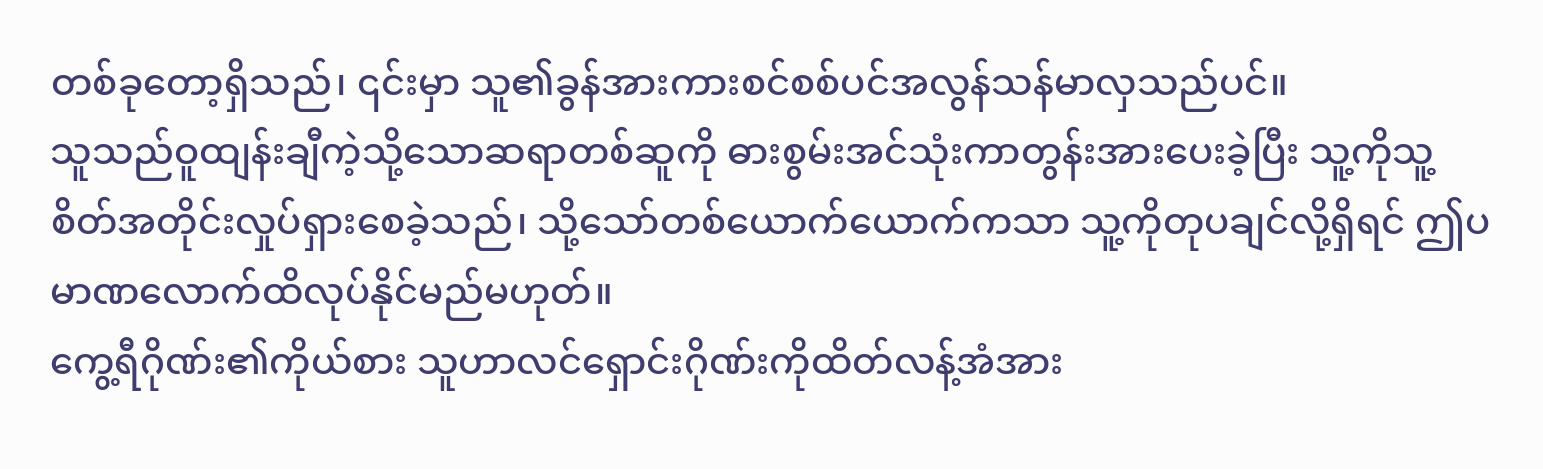တစ်ခုတော့ရှိသည်၊ ၎င်းမှာ သူ၏ခွန်အားကားစင်စစ်ပင်အလွန်သန်မာလှသည်ပင်။
သူသည်ဝူထျန်းချီကဲ့သို့သောဆရာတစ်ဆူကို ဓားစွမ်းအင်သုံးကာတွန်းအားပေးခဲ့ပြီး သူ့ကိုသူ့စိတ်အတိုင်းလှုပ်ရှားစေခဲ့သည်၊ သို့သော်တစ်ယောက်ယောက်ကသာ သူ့ကိုတုပချင်လို့ရှိရင် ဤပမာဏလောက်ထိလုပ်နိုင်မည်မဟုတ်။
ကွေ့ရီဂိုဏ်း၏ကိုယ်စား သူဟာလင်ရှောင်းဂိုဏ်းကိုထိတ်လန့်အံအား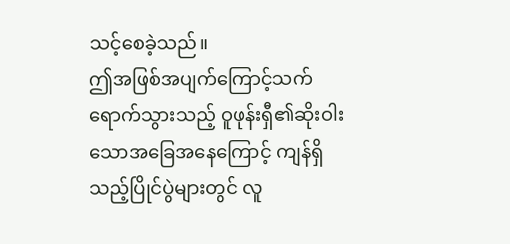သင့်စေခဲ့သည်။
ဤအဖြစ်အပျက်ကြောင့်သက်ရောက်သွားသည့် ဝူဖုန်းရှီ၏ဆိုးဝါးသောအခြေအနေကြောင့် ကျန်ရှိသည့်ပြိုင်ပွဲများတွင် လူ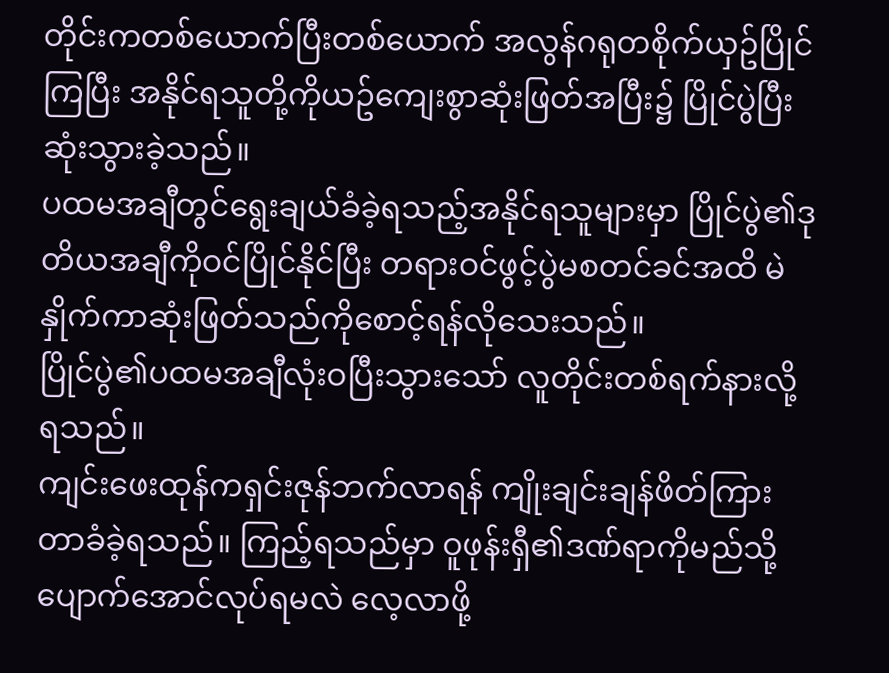တိုင်းကတစ်ယောက်ပြီးတစ်ယောက် အလွန်ဂရုတစိုက်ယှဥ်ပြိုင်ကြပြီး အနိုင်ရသူတို့ကိုယဥ်ကျေးစွာဆုံးဖြတ်အပြီး၌ ပြိုင်ပွဲပြီးဆုံးသွားခဲ့သည်။
ပထမအချီတွင်ရွေးချယ်ခံခဲ့ရသည့်အနိုင်ရသူများမှာ ပြိုင်ပွဲ၏ဒုတိယအချီကိုဝင်ပြိုင်နိုင်ပြီး တရားဝင်ဖွင့်ပွဲမစတင်ခင်အထိ မဲနှိုက်ကာဆုံးဖြတ်သည်ကိုစောင့်ရန်လိုသေးသည်။
ပြိုင်ပွဲ၏ပထမအချီလုံးဝပြီးသွားသော် လူတိုင်းတစ်ရက်နားလို့ရသည်။
ကျင်းဖေးထုန်ကရှင်းဇုန်ဘက်လာရန် ကျိုးချင်းချန်ဖိတ်ကြားတာခံခဲ့ရသည်။ ကြည့်ရသည်မှာ ဝူဖုန်းရှီ၏ဒဏ်ရာကိုမည်သို့ပျောက်အောင်လုပ်ရမလဲ လေ့လာဖို့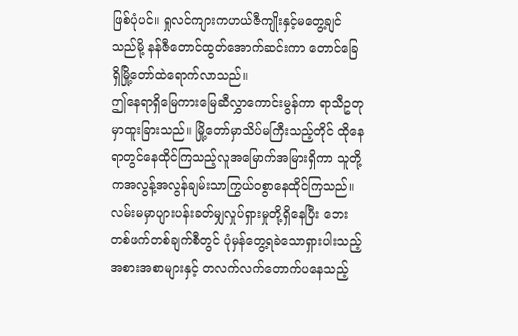ဖြစ်ပုံပင်။ ရှုလင်ကျားကဟယ်ဇီကျိုးနှင့်မတွေ့ချင်သည်မို့ နန်ဇီတောင်ထွတ်အောက်ဆင်းကာ တောင်ခြေရှိမြို့တော်ထဲရောက်လာသည်။
ဤနေရာရှိမြေကားမြေဆီလွှာကောင်းမွန်ကာ ရာသီဥတုမှာထူးခြားသည်။ မြို့တော်မှာသိပ်မကြီးသည့်တိုင် ထိုနေရာတွင်နေထိုင်ကြသည့်လူအမြောက်အမြားရှိကာ သူတို့ကအလွန့်အလွန်ချမ်းသာကြွယ်ဝစွာနေထိုင်ကြသည်။
လမ်းမမှာပျားပန်းခတ်မျှလှုပ်ရှားမှုတို့ရှိနေပြီး ဘေးတစ်ဖက်တစ်ချက်စီတွင် ပုံမှန်တွေ့ရခဲသောရှားပါးသည့်အစားအစာများနှင့် တလက်လက်တောက်ပနေသည့်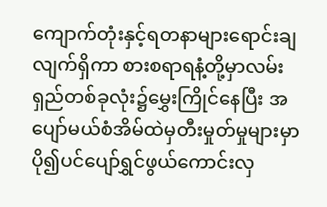ကျောက်တုံးနှင့်ရတနာများရောင်းချလျက်ရှိကာ စားစရာရနံ့တို့မှာလမ်းရှည်တစ်ခုလုံး၌မွှေးကြိုင်နေပြီး အပျော်မယ်စံအိမ်ထဲမှတီးမှုတ်မှုများမှာ ပို၍ပင်ပျော်ရွှင်ဖွယ်ကောင်းလှ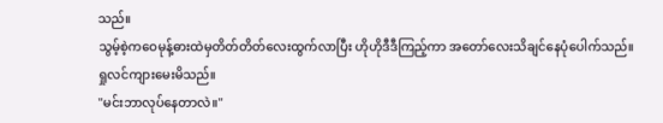သည်။
သွမ့်စဲ့ကဝေမုန့်ဓားထဲမှတိတ်တိတ်လေးထွက်လာပြီး ဟိုဟိုဒီဒီကြည့်ကာ အတော်လေးသိချင်နေပုံပေါက်သည်။
ရှုလင်ကျားမေးမိသည်။
"မင်းဘာလုပ်နေတာလဲ။"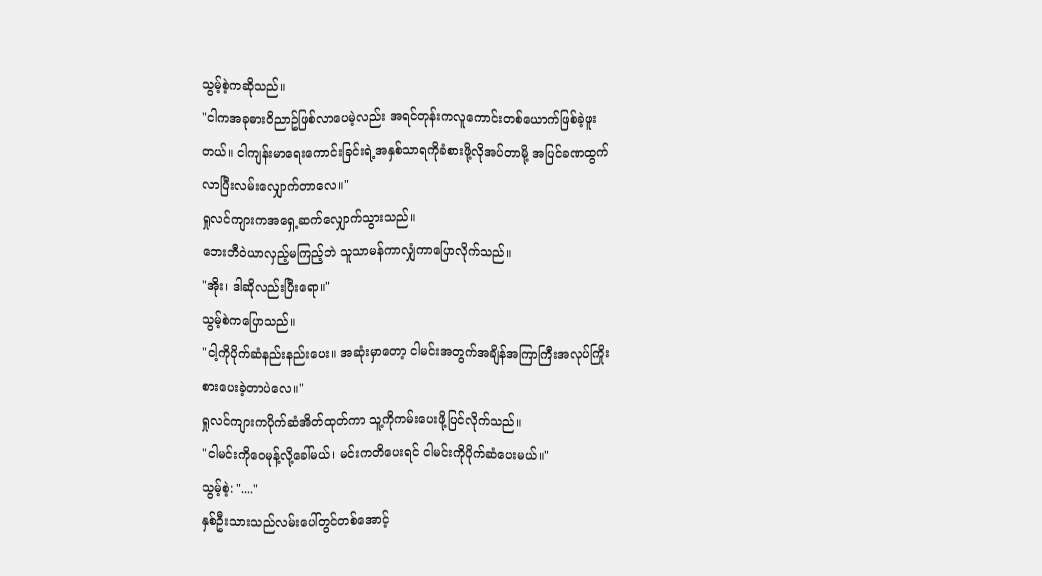သွမ့်စဲ့ကဆိုသည်။
"ငါကအခုဓားဝိညာဥ်ဖြစ်လာပေမဲ့လည်း အရင်တုန်းကလူကောင်းတစ်ယောက်ဖြစ်ခဲ့ဖူးတယ်။ ငါကျန်းမာရေးကောင်းခြင်းရဲ့အနှစ်သာရကိုခံစားဖို့လိုအပ်တာမို့ အပြင်ခဏထွက်လာပြီးလမ်းလျှောက်တာလေ။"
ရှုလင်ကျားကအရှေ့ဆက်လျှောက်သွားသည်။
ဘေးဘီဝဲယာလှည့်မကြည့်ဘဲ သူသာမန်ကာလျှံကာပြောလိုက်သည်။
"အိုး၊ ဒါဆိုလည်းပြီးရော။"
သွမ့်စဲကပြောသည်။
"ငါ့ကိုပိုက်ဆံနည်းနည်းပေး။ အဆုံးမှာတော့ ငါမင်းအတွက်အချိန်အကြာကြီးအလုပ်ကြိုးစားပေးခဲ့တာပဲလေ။"
ရှုလင်ကျားကပိုက်ဆံအိတ်ထုတ်ကာ သူ့ကိုကမ်းပေးဖို့ပြင်လိုက်သည်။
"ငါမင်းကိုဝေမုန့်လို့ခေါ်မယ်၊ မင်းကတိပေးရင် ငါမင်းကိုပိုက်ဆံပေးမယ်။"
သွမ့်စဲ့: "...."
နှစ်ဦးသားသည်လမ်းပေါ်တွင်တစ်အောင့်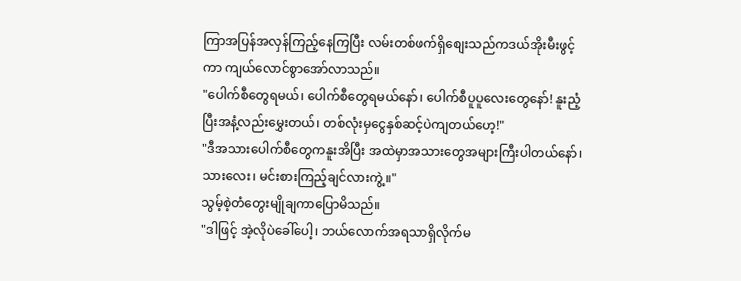ကြာအပြန်အလှန်ကြည့်နေကြပြီး လမ်းတစ်ဖက်ရှိစျေးသည်ကဒယ်အိုးမီးဖွင့်ကာ ကျယ်လောင်စွာအော်လာသည်။
"ပေါက်စီတွေရမယ်၊ ပေါက်စီတွေရမယ်နော်၊ ပေါက်စီပူပူလေးတွေနော်! နူးညံ့ပြီးအနံ့လည်းမွှေးတယ်၊ တစ်လုံးမှငွေနှစ်ဆင့်ပဲကျတယ်ဟေ့!"
"ဒီအသားပေါက်စီတွေကနူးအိပြီး အထဲမှာအသားတွေအများကြီးပါတယ်နော်၊ သားလေး၊ မင်းစားကြည့်ချင်လားကွဲ့။"
သွမ့်စဲ့တံတွေးမျိုချကာပြောမိသည်။
"ဒါဖြင့် အဲ့လိုပဲခေါ်ပေါ့၊ ဘယ်လောက်အရသာရှိလိုက်မ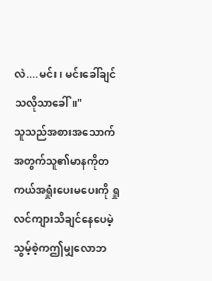လဲ....မင်း၊ မင်းခေါ်ချင်သလိုသာခေါ်။"
သူသည်အစားအသောက်အတွက်သူ၏မာနကိုတကယ်အရှုံးပေးမပေးကို ရှုလင်ကျားသိချင်နေပေမဲ့ သွမ့်စဲ့ကဤမျှလောဘ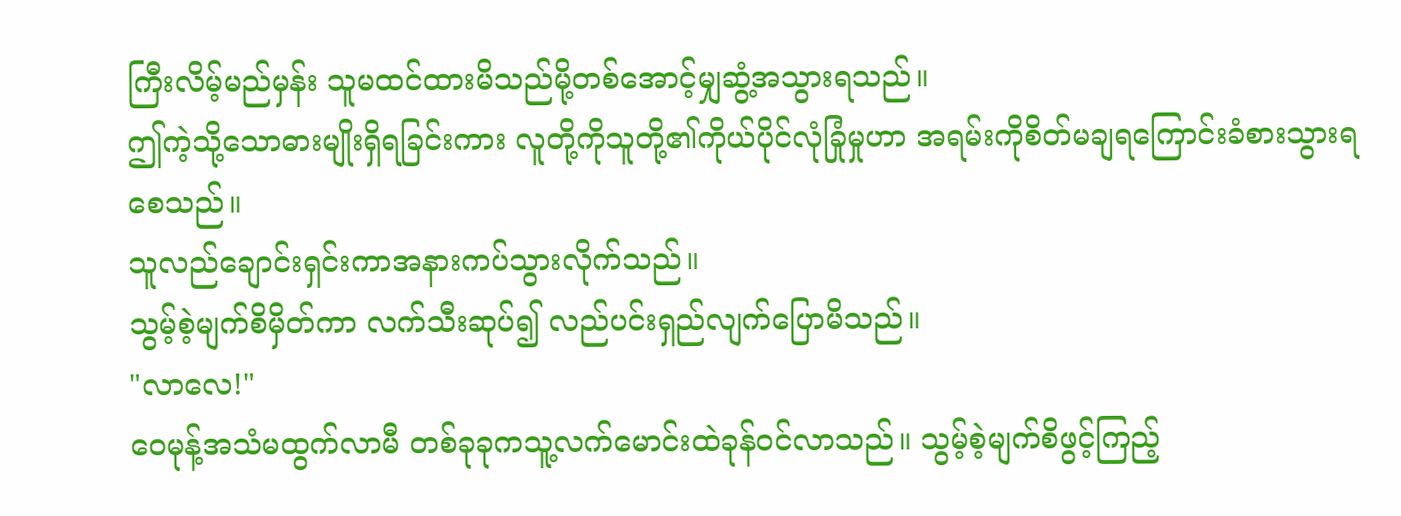ကြီးလိမ့်မည်မှန်း သူမထင်ထားမိသည်မို့တစ်အောင့်မျှဆွံ့အသွားရသည်။
ဤကဲ့သို့သောဓားမျိုးရှိရခြင်းကား လူတို့ကိုသူတို့၏ကိုယ်ပိုင်လုံခြုံမှုဟာ အရမ်းကိုစိတ်မချရကြောင်းခံစားသွားရစေသည်။
သူလည်ချောင်းရှင်းကာအနားကပ်သွားလိုက်သည်။
သွမ့်စဲ့မျက်စိမှိတ်ကာ လက်သီးဆုပ်၍ လည်ပင်းရှည်လျက်ပြောမိသည်။
"လာလေ!"
ဝေမုန့်အသံမထွက်လာမီ တစ်ခုခုကသူ့လက်မောင်းထဲခုန်ဝင်လာသည်။ သွမ့်စဲ့မျက်စိဖွင့်ကြည့်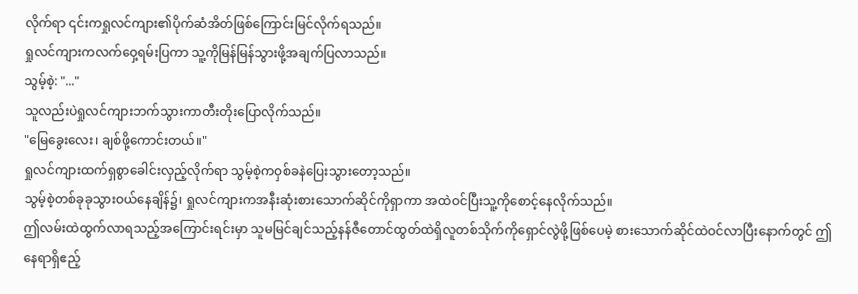လိုက်ရာ ၎င်းကရှုလင်ကျား၏ပိုက်ဆံအိတ်ဖြစ်ကြောင်းမြင်လိုက်ရသည်။
ရှုလင်ကျားကလက်ဝှေ့ရမ်းပြကာ သူ့ကိုမြန်မြန်သွားဖို့အချက်ပြလာသည်။
သွမ့်စဲ့: "..."
သူလည်းပဲရှုလင်ကျားဘက်သွားကာတီးတိုးပြောလိုက်သည်။
"မြေခွေးလေး၊ ချစ်ဖို့ကောင်းတယ်။"
ရှုလင်ကျားထက်ရှစွာခေါင်းလှည့်လိုက်ရာ သွမ့်စဲ့ကဝှစ်ခနဲပြေးသွားတော့သည်။
သွမ့်စဲ့တစ်ခုခုသွားဝယ်နေချိန်၌၊ ရှုလင်ကျားကအနီးဆုံးစားသောက်ဆိုင်ကိုရှာကာ အထဲဝင်ပြီးသူ့ကိုစောင့်နေလိုက်သည်။
ဤလမ်းထဲထွက်လာရသည့်အကြောင်းရင်းမှာ သူမမြင်ချင်သည့်နန်ဇီတောင်ထွတ်ထဲရှိလူတစ်သိုက်ကိုရှောင်လွဲဖို့ဖြစ်ပေမဲ့ စားသောက်ဆိုင်ထဲဝင်လာပြီးနောက်တွင် ဤနေရာရှိဧည့်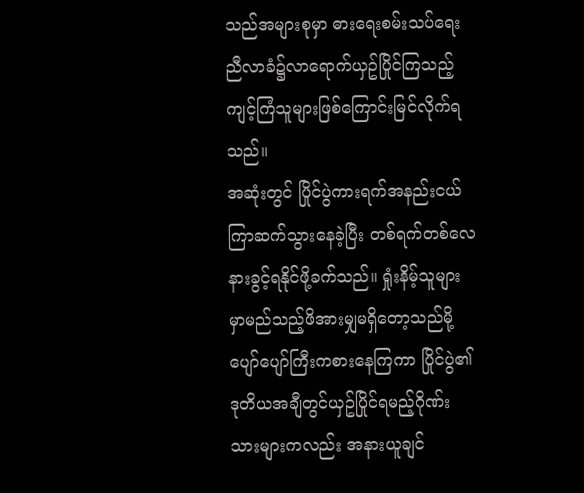သည်အများစုမှာ ဓားရေးစမ်းသပ်ရေးညီလာခံ၌လာရောက်ယှဥ်ပြိုင်ကြသည့်ကျင့်ကြံသူများဖြစ်ကြောင်းမြင်လိုက်ရသည်။
အဆုံးတွင် ပြိုင်ပွဲကားရက်အနည်းငယ်ကြာဆက်သွားနေခဲ့ပြီး တစ်ရက်တစ်လေနားခွင့်ရနိုင်ဖို့ခက်သည်။ ရှုံးနိမ့်သူများမှာမည်သည့်ဖိအားမျှမရှိတော့သည်မို့ ပျော်ပျော်ကြီးကစားနေကြကာ ပြိုင်ပွဲ၏ဒုတိယအချီတွင်ယှဥ်ပြိုင်ရမည့်ဂိုဏ်းသားများကလည်း အနားယူချင်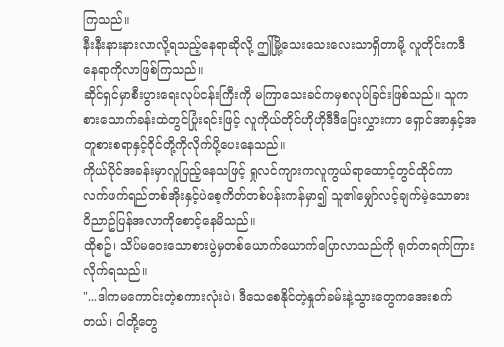ကြသည်။
နီးနီးနားနားလာလို့ရသည့်နေရာဆိုလို့ ဤမြို့သေးသေးလေးသာရှိတာမို့ လူတိုင်းကဒီနေရာကိုလာဖြစ်ကြသည်။
ဆိုင်ရှင်မှာစီးပွားရေးလုပ်ငန်းကြီးကို မကြာသေးခင်ကမှစလုပ်ခြင်းဖြစ်သည်။ သူကစားသောက်ခန်းထဲတွင်ပြုံးရင်းဖြင့် လူကိုယ်တိုင်ဟိုဟိုဒီဒီပြေးလွှားကာ ရှောင်အာနှင့်အတူစားစရာနှင့်ဝိုင်တို့ကိုလိုက်ပို့ပေးနေသည်။
ကိုယ်ပိုင်အခန်းမှာလူပြည့်နေသဖြင့် ရှုလင်ကျားကလူကွယ်ရာထောင့်တွင်ထိုင်ကာ လက်ဖက်ရည်တစ်အိုးနှင့်ပဲစေ့ကိတ်တစ်ပန်းကန်မှာ၍ သူ၏မျှော်လင့်ချက်မဲ့သောဓားဝိညာဥ်ပြန်အလာကိုစောင့်နေမိသည်။
ထိုစဥ်၊ သိပ်မဝေးသောစားပွဲမှတစ်ယောက်ယောက်ပြောလာသည်ကို ရုတ်တရက်ကြားလိုက်ရသည်။
"...ဒါကမကောင်းတဲ့စကားလုံးပဲ၊ ဒီသေစေနိုင်တဲ့နှုတ်ခမ်းနဲ့သွားတွေကအေးစက်တယ်၊ ငါတို့တွေ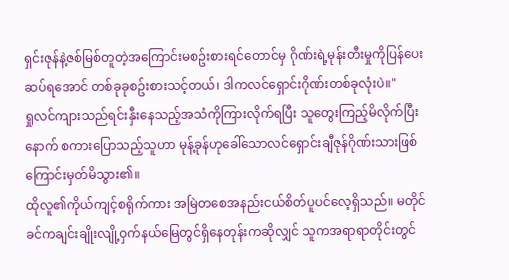ရှင်းဇုန်နဲ့ဇစ်မြစ်တူတဲ့အကြောင်းမစဥ်းစားရင်တောင်မှ ဂိုဏ်းရဲ့မုန်းတီးမှုကိုပြန်ပေးဆပ်ရအောင် တစ်ခုခုစဥ်းစားသင့်တယ်၊ ဒါကလင်ရှောင်းဂိုဏ်းတစ်ခုလုံးပဲ။"
ရှုလင်ကျားသည်ရင်းနှီးနေသည့်အသံကိုကြားလိုက်ရပြီး သူတွေးကြည့်မိလိုက်ပြီးနောက် စကားပြောသည့်သူဟာ မုန့်ခုန်ဟုခေါ်သောလင်ရှောင်းချီဇုန်ဂိုဏ်းသားဖြစ်ကြောင်းမှတ်မိသွား၏။
ထိုလူ၏ကိုယ်ကျင့်စရိုက်ကား အမြဲတစေအနည်းငယ်စိတ်ပူပင်လေ့ရှိသည်။ မတိုင်ခင်ကချင်းချိုးလျို့ဝှက်နယ်မြေတွင်ရှိနေတုန်းကဆိုလျှင် သူကအရာရာတိုင်းတွင်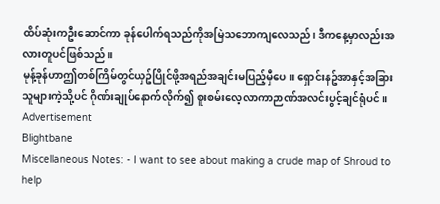ထိပ်ဆုံးကဦးဆောင်ကာ ခုန်ပေါက်ရသည်ကိုအမြဲသဘောကျလေသည်၊ ဒီကနေ့မှာလည်းအလားတူပင်ဖြစ်သည်။
မုန့်ခုန်ဟာဤတစ်ကြိမ်တွင်ယှဥ်ပြိုင်ဖို့အရည်အချင်းမပြည့်မှီပေ။ ရှောင်းနဥ်အာနှင့်အခြားသူများကဲ့သို့ပင် ဂိုဏ်းချုပ်နောက်လိုက်၍ စူးစမ်းလေ့လာကာဉာဏ်အလင်းပွင့်ချင်ရုံပင်။
Advertisement
Blightbane
Miscellaneous Notes: - I want to see about making a crude map of Shroud to help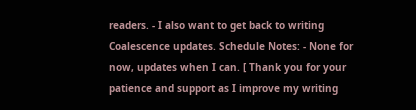readers. - I also want to get back to writing Coalescence updates. Schedule Notes: - None for now, updates when I can. [ Thank you for your patience and support as I improve my writing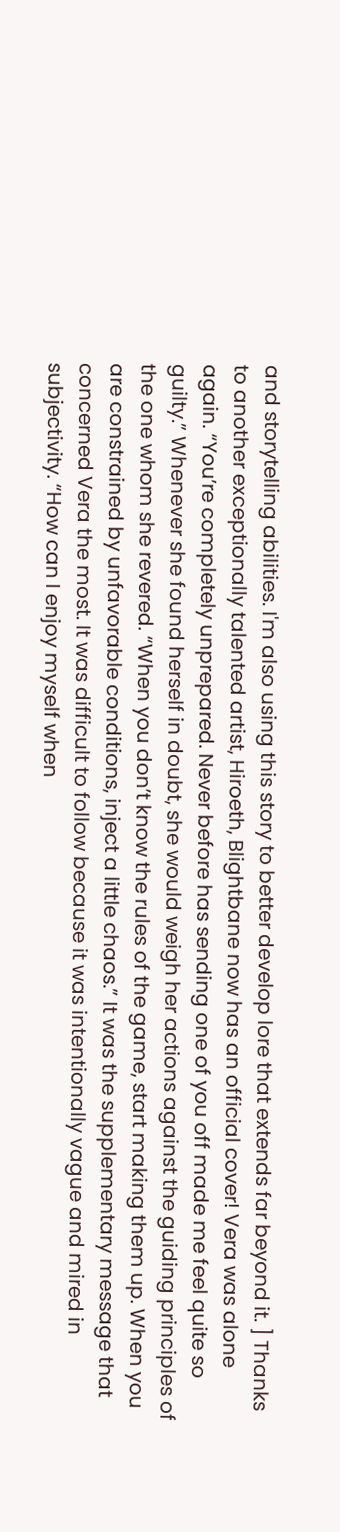and storytelling abilities. I'm also using this story to better develop lore that extends far beyond it. ] Thanks to another exceptionally talented artist, Hiroeth, Blightbane now has an official cover! Vera was alone again. “You’re completely unprepared. Never before has sending one of you off made me feel quite so guilty.” Whenever she found herself in doubt, she would weigh her actions against the guiding principles of the one whom she revered. “When you don’t know the rules of the game, start making them up. When you are constrained by unfavorable conditions, inject a little chaos.” It was the supplementary message that concerned Vera the most. It was difficult to follow because it was intentionally vague and mired in subjectivity. “How can I enjoy myself when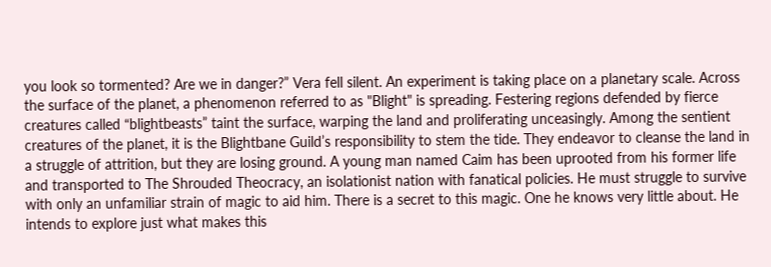you look so tormented? Are we in danger?” Vera fell silent. An experiment is taking place on a planetary scale. Across the surface of the planet, a phenomenon referred to as "Blight" is spreading. Festering regions defended by fierce creatures called “blightbeasts” taint the surface, warping the land and proliferating unceasingly. Among the sentient creatures of the planet, it is the Blightbane Guild’s responsibility to stem the tide. They endeavor to cleanse the land in a struggle of attrition, but they are losing ground. A young man named Caim has been uprooted from his former life and transported to The Shrouded Theocracy, an isolationist nation with fanatical policies. He must struggle to survive with only an unfamiliar strain of magic to aid him. There is a secret to this magic. One he knows very little about. He intends to explore just what makes this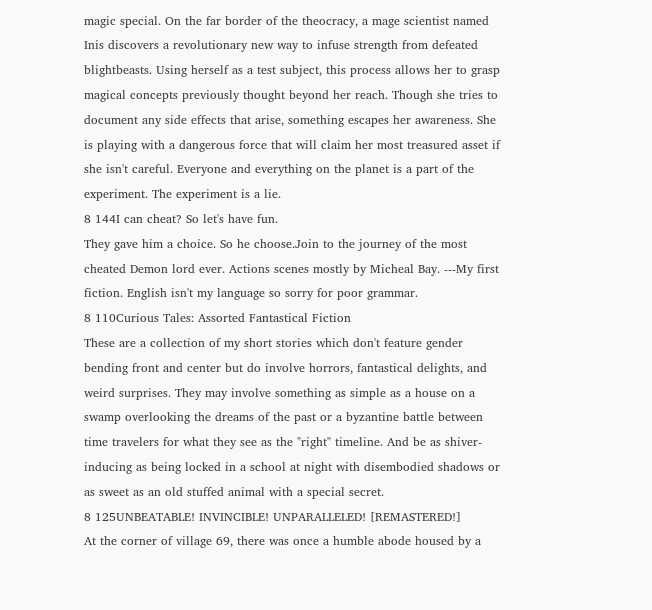magic special. On the far border of the theocracy, a mage scientist named Inis discovers a revolutionary new way to infuse strength from defeated blightbeasts. Using herself as a test subject, this process allows her to grasp magical concepts previously thought beyond her reach. Though she tries to document any side effects that arise, something escapes her awareness. She is playing with a dangerous force that will claim her most treasured asset if she isn't careful. Everyone and everything on the planet is a part of the experiment. The experiment is a lie.
8 144I can cheat? So let's have fun.
They gave him a choice. So he choose.Join to the journey of the most cheated Demon lord ever. Actions scenes mostly by Micheal Bay. ---My first fiction. English isn't my language so sorry for poor grammar.
8 110Curious Tales: Assorted Fantastical Fiction
These are a collection of my short stories which don't feature gender bending front and center but do involve horrors, fantastical delights, and weird surprises. They may involve something as simple as a house on a swamp overlooking the dreams of the past or a byzantine battle between time travelers for what they see as the "right" timeline. And be as shiver-inducing as being locked in a school at night with disembodied shadows or as sweet as an old stuffed animal with a special secret.
8 125UNBEATABLE! INVINCIBLE! UNPARALLELED! [REMASTERED!]
At the corner of village 69, there was once a humble abode housed by a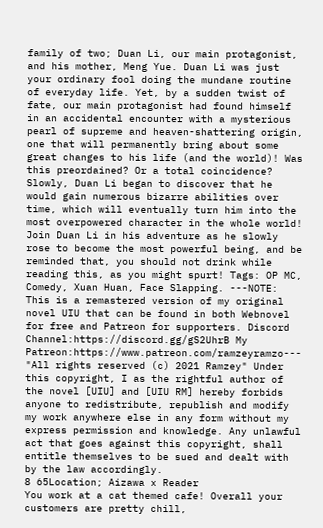family of two; Duan Li, our main protagonist, and his mother, Meng Yue. Duan Li was just your ordinary fool doing the mundane routine of everyday life. Yet, by a sudden twist of fate, our main protagonist had found himself in an accidental encounter with a mysterious pearl of supreme and heaven-shattering origin, one that will permanently bring about some great changes to his life (and the world)! Was this preordained? Or a total coincidence? Slowly, Duan Li began to discover that he would gain numerous bizarre abilities over time, which will eventually turn him into the most overpowered character in the whole world! Join Duan Li in his adventure as he slowly rose to become the most powerful being, and be reminded that, you should not drink while reading this, as you might spurt! Tags: OP MC, Comedy, Xuan Huan, Face Slapping. ---NOTE: This is a remastered version of my original novel UIU that can be found in both Webnovel for free and Patreon for supporters. Discord Channel:https://discord.gg/gS2UhrB My Patreon:https://www.patreon.com/ramzeyramzo--- "All rights reserved (c) 2021 Ramzey" Under this copyright, I as the rightful author of the novel [UIU] and [UIU RM] hereby forbids anyone to redistribute, republish and modify my work anywhere else in any form without my express permission and knowledge. Any unlawful act that goes against this copyright, shall entitle themselves to be sued and dealt with by the law accordingly.
8 65Location; Aizawa x Reader
You work at a cat themed cafe! Overall your customers are pretty chill,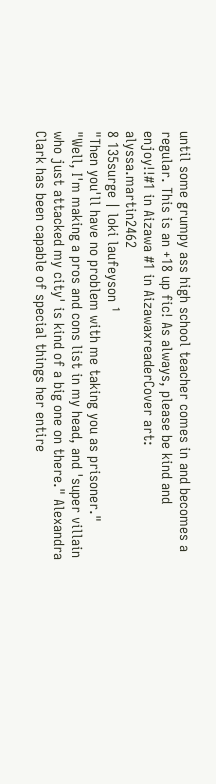until some grumpy ass high school teacher comes in and becomes a regular. This is an +18 up fic! As always, please be kind and enjoy!!#1 in Aizawa #1 in AizawaxreaderCover art: alyssa.martin2462
8 135surge | loki laufeyson ¹
"Then you'll have no problem with me taking you as prisoner." "Well, I'm making a pros and cons list in my head, and 'super villain who just attacked my city' is kind of a big one on there." Alexandra Clark has been capable of special things her entire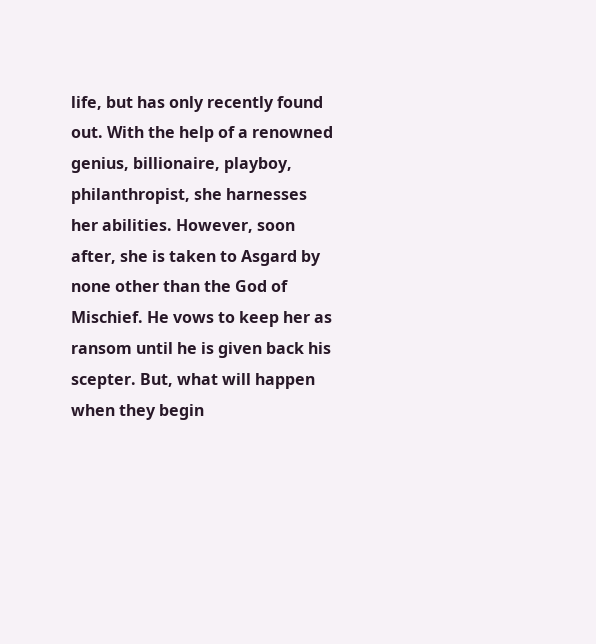life, but has only recently found out. With the help of a renowned genius, billionaire, playboy, philanthropist, she harnesses her abilities. However, soon after, she is taken to Asgard by none other than the God of Mischief. He vows to keep her as ransom until he is given back his scepter. But, what will happen when they begin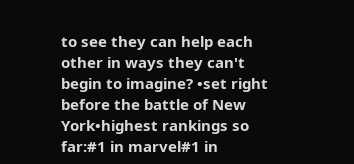to see they can help each other in ways they can't begin to imagine? •set right before the battle of New York•highest rankings so far:#1 in marvel#1 in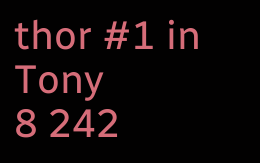thor #1 in Tony
8 242